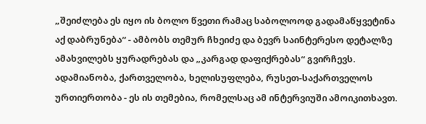„შეიძლება ეს იყო ის ბოლო წვეთი რამაც საბოლოოდ გადამაწყვეტინა აქ დაბრუნება“ - ამბობს თემურ ჩხეიძე და ბევრ საინტერესო დეტალზე ამახვილებს ყურადრებას და „კარგად დაფიქრებას“ გვირჩევს. ადამიანობა, ქართველობა, ხელისუფლება, რუსეთ-საქართველოს ურთიერთობა - ეს ის თემებია, რომელსაც ამ ინტერვიუში ამოიკითხავთ.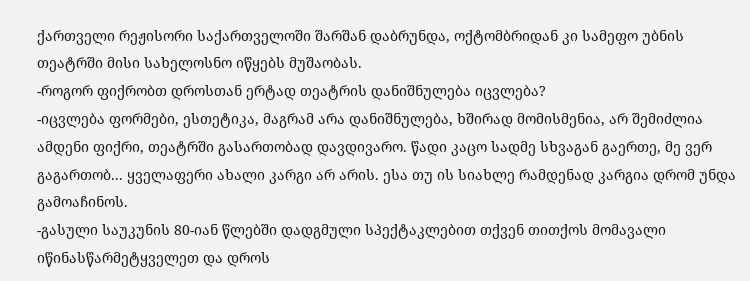ქართველი რეჟისორი საქართველოში შარშან დაბრუნდა, ოქტომბრიდან კი სამეფო უბნის თეატრში მისი სახელოსნო იწყებს მუშაობას.
-როგორ ფიქრობთ დროსთან ერტად თეატრის დანიშნულება იცვლება?
-იცვლება ფორმები, ესთეტიკა, მაგრამ არა დანიშნულება, ხშირად მომისმენია, არ შემიძლია ამდენი ფიქრი, თეატრში გასართობად დავდივარო. წადი კაცო სადმე სხვაგან გაერთე, მე ვერ გაგართობ... ყველაფერი ახალი კარგი არ არის. ესა თუ ის სიახლე რამდენად კარგია დრომ უნდა გამოაჩინოს.
-გასული საუკუნის 80-იან წლებში დადგმული სპექტაკლებით თქვენ თითქოს მომავალი იწინასწარმეტყველეთ და დროს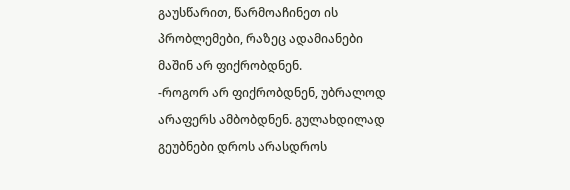გაუსწარით, წარმოაჩინეთ ის პრობლემები, რაზეც ადამიანები მაშინ არ ფიქრობდნენ.
-როგორ არ ფიქრობდნენ, უბრალოდ არაფერს ამბობდნენ. გულახდილად გეუბნები დროს არასდროს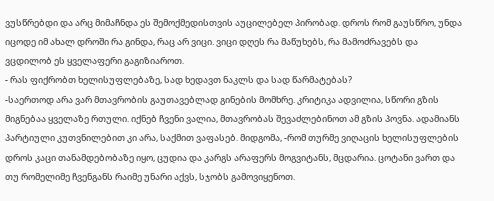ვუსწრებდი და არც მიმაჩნდა ეს შემოქმედისთვის აუცილებელ პირობად. დროს რომ გაუსწრო, უნდა იცოდე იმ ახალ დროში რა გინდა, რაც არ ვიცი. ვიცი დღეს რა მაწუხებს, რა მამოძრავებს და ვცდილობ ეს ყველაფერი გაგიზიაროთ.
- რას ფიქრობთ ხელისუფლებაზე, სად ხედავთ ნაკლს და სად წარმატებას?
-საერთოდ არა ვარ მთავრობის გაუთავებლად გინების მომხრე. კრიტიკა ადვილია, სწორი გზის მიგნებაა ყველაზე რთული. იქნებ ჩვენი ვალია, მთავრობას შევაძლებინოთ ამ გზის პოვნა. ადამიანს პარტიული კუთვნილებით კი არა, საქმით ვაფასებ. მიდგომა, -რომ თურმე ვიღაცის ხელისუფლების დროს კაცი თანამდებობაზე იყო, ცუდია და კარგს არაფერს მოგვიტანს, მცდარია. ცოტანი ვართ და თუ რომელიმე ჩვენგანს რაიმე უნარი აქვს, სჯობს გამოვიყენოთ.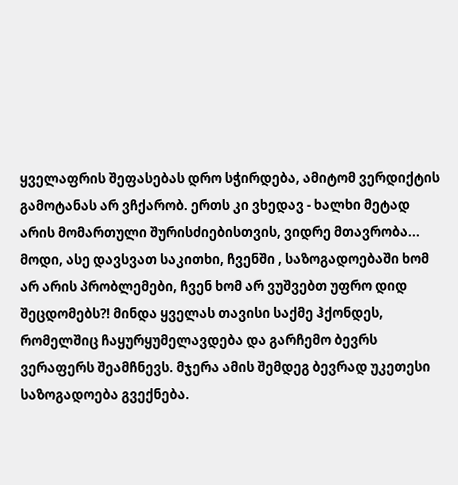ყველაფრის შეფასებას დრო სჭირდება, ამიტომ ვერდიქტის გამოტანას არ ვჩქარობ. ერთს კი ვხედავ - ხალხი მეტად არის მომართული შურისძიებისთვის, ვიდრე მთავრობა...
მოდი, ასე დავსვათ საკითხი, ჩვენში , საზოგადოებაში ხომ არ არის პრობლემები, ჩვენ ხომ არ ვუშვებთ უფრო დიდ შეცდომებს?! მინდა ყველას თავისი საქმე ჰქონდეს, რომელშიც ჩაყურყუმელავდება და გარჩემო ბევრს ვერაფერს შეამჩნევს. მჯერა ამის შემდეგ ბევრად უკეთესი საზოგადოება გვექნება.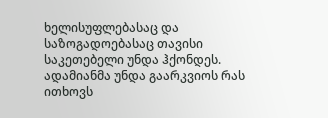ხელისუფლებასაც და საზოგადოებასაც თავისი საკეთებელი უნდა ჰქონდეს. ადამიანმა უნდა გაარკვიოს რას ითხოვს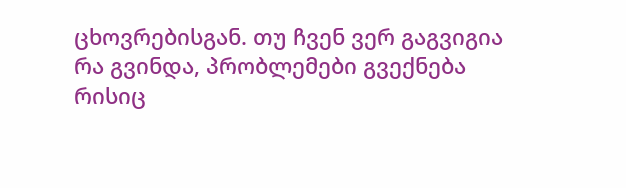ცხოვრებისგან. თუ ჩვენ ვერ გაგვიგია რა გვინდა, პრობლემები გვექნება რისიც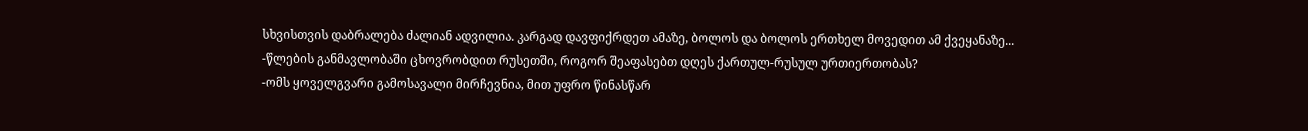სხვისთვის დაბრალება ძალიან ადვილია. კარგად დავფიქრდეთ ამაზე, ბოლოს და ბოლოს ერთხელ მოვედით ამ ქვეყანაზე...
-წლების განმავლობაში ცხოვრობდით რუსეთში, როგორ შეაფასებთ დღეს ქართულ-რუსულ ურთიერთობას?
-ომს ყოველგვარი გამოსავალი მირჩევნია, მით უფრო წინასწარ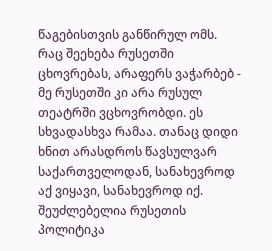წაგებისთვის განწირულ ომს. რაც შეეხება რუსეთში ცხოვრებას, არაფერს ვაჭარბებ - მე რუსეთში კი არა რუსულ თეატრში ვცხოვრობდი. ეს სხვადასხვა რამაა. თანაც დიდი ხნით არასდროს წავსულვარ საქართველოდან, სანახევროდ აქ ვიყავი, სანახევროდ იქ. შეუძლებელია რუსეთის პოლიტიკა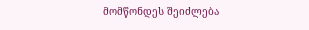მომწონდეს შეიძლება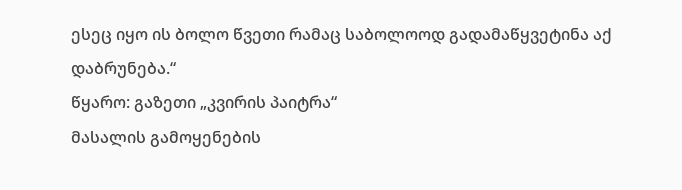ესეც იყო ის ბოლო წვეთი რამაც საბოლოოდ გადამაწყვეტინა აქ დაბრუნება.“
წყარო: გაზეთი „კვირის პაიტრა“
მასალის გამოყენების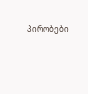პირობები